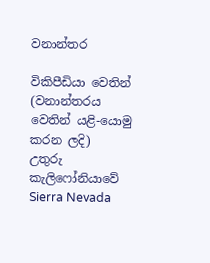වනාන්තර

විකිපීඩියා වෙතින්
(වනාන්තරය වෙතින් යළි-යොමු කරන ලදි)
උතුරු කැලිෆෝනියාවේ Sierra Nevada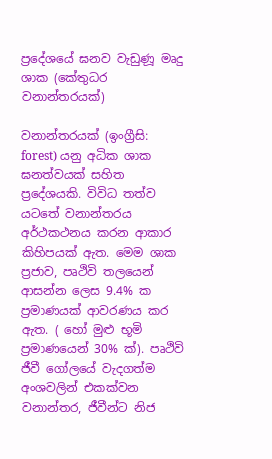ප්‍රදේශයේ ඝනව වැඩුණූ මෘදු ශාක (කේතුධර වනාන්තරයක්)

වනාන්තරයක් (ඉංග්‍රීසි:  forest) යනු අධික ශාක ඝනත්වයක් සහිත ප්‍රදේශයකි. විවිධ තත්ව යටතේ වනාන්තරය අර්ථකථනය කරන ආකාර කිහිපයක් ඇත. මෙම ශාක ප්‍රජාව, පෘථිවි තලයෙන් ආසන්න ලෙස 9.4% ක ප්‍රමාණයක් ආවරණය කර ඇත. ( හෝ මුළු භූමි ප්‍රමාණයෙන් 30% ක්). පෘථිවි ජීවී ගෝලයේ වැදගත්ම අංශවලින් එකක්වන වනාන්තර, ජීවීන්ට නිජ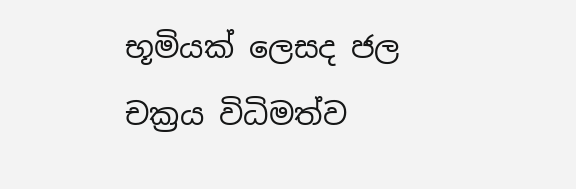භූමියක් ලෙසද ජල චක්‍රය විධිමත්ව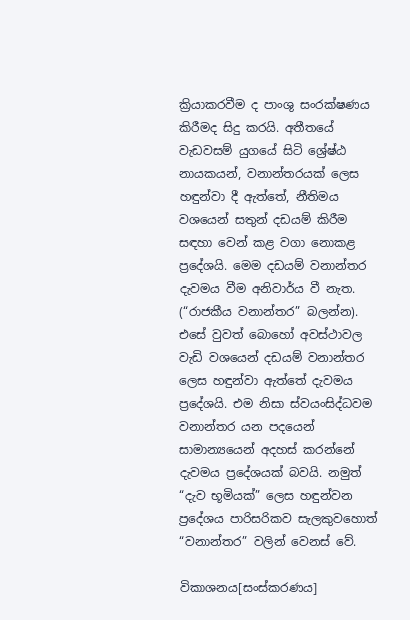ක්‍රියාකරවීම ද පාංශු සංරක්ෂණය කිරීමද සිදු කරයි. අතීතයේ වැඩවසම් යුගයේ සිටි ශ්‍රේෂ්ඨ නායකයන්, වනාන්තරයක් ලෙස හඳුන්වා දී ඇත්තේ, නීතිමය වශයෙන් සතුන් දඩයම් කිරීම සඳහා වෙන් කළ වගා නොකළ ප්‍රදේශයි. මෙම දඩයම් වනාන්තර දැවමය වීම අනිවාර්ය වී නැත. (“රාජකීය වනාන්තර” බලන්න). එසේ වුවත් බොහෝ අවස්ථාවල වැඩි වශයෙන් දඩයම් වනාන්තර ලෙස හඳුන්වා ඇත්තේ දැවමය ප්‍රදේශයි. එම නිසා ස්වයංසිද්ධවම වනාන්තර යන පදයෙන් සාමාන්‍යයෙන් අදහස් කරන්නේ දැවමය ප්‍රදේශයක් බවයි. නමුත් “දැව භූමියක්” ලෙස හඳුන්වන ප්‍රදේශය පාරිසරිකව සැලකුවහොත් “වනාන්තර” වලින් වෙනස් වේ.

විකාශනය[සංස්කරණය]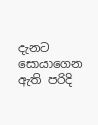දැනට සොයාගෙන ඇති පරිදි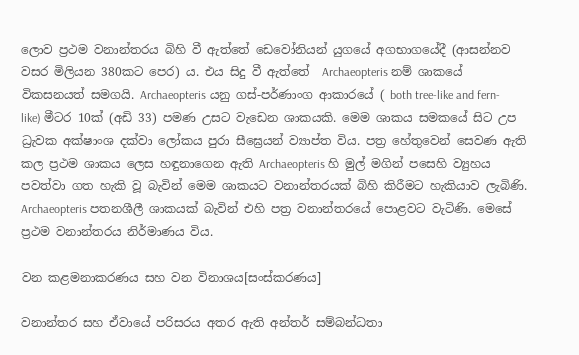ලොව ප්‍රථම වනාන්තරය බිහි වී ඇත්තේ ඩෙවෝනියන් යුගයේ අගභාගයේදී (ආසන්නව වසර මිලියන 380කට පෙර) ය. එය සිදු වී ඇත්තේ  Archaeopteris නම් ශාකයේ විකසනයත් සමගයි. Archaeopteris යනු ගස්-පර්ණාංග ආකාරයේ ( both tree-like and fern-like) මීටර 10ක් (අඩි 33) පමණ උසට වැඩෙන ශාකයකි. මෙම ශාකය සමකයේ සිට උප ධ්‍රැවක අක්ෂාංශ දක්වා ලෝකය පුරා සීඝ්‍රෙයන් ව්‍යාප්ත විය. පත්‍ර හේතුවෙන් සෙවණ ඇති කල ප්‍රථම ශාකය ලෙස හඳුනාගෙන ඇති Archaeopteris හි මුල් මගින් පසෙහි ව්‍යුහය පවත්වා ගත හැකි වූ බැවින් මෙම ශාකයට වනාන්තරයක් බිහි කිරීමට හැකියාව ලැබිණි. Archaeopteris පතනශීලී ශාකයක් බැවින් එහි පත්‍ර වනාන්තරයේ පොළවට වැටිණි. මෙසේ ප්‍රථම වනාන්තරය නිර්මාණය විය.

වන කළමනාකරණය සහ වන විනාශය[සංස්කරණය]

වනාන්තර සහ ඒවායේ පරිසරය අතර ඇති අන්තර් සම්බන්ධතා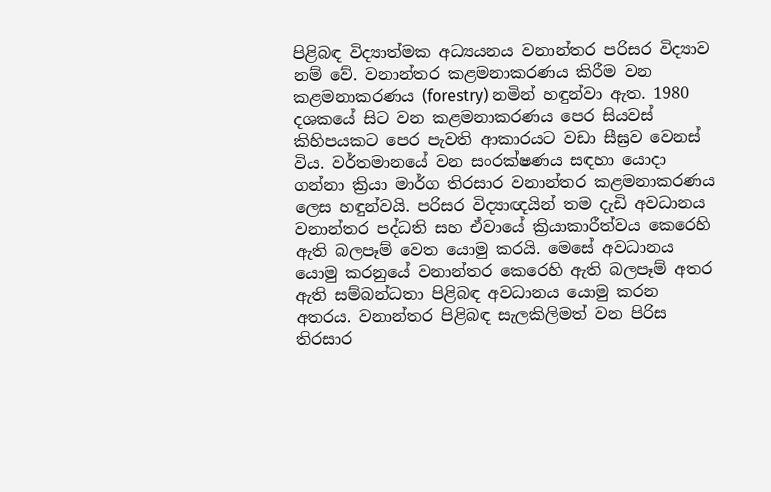පිළිබඳ විද්‍යාත්මක අධ්‍යයනය වනාන්තර පරිසර විද්‍යාව නම් වේ. වනාන්තර කළමනාකරණය කිරීම වන කළමනාකරණය (forestry) නමින් හඳුන්වා ඇත. 1980 දශකයේ සිට වන කළමනාකරණය පෙර සියවස් කිහිපයකට පෙර පැවති ආකාරයට වඩා සීඝ්‍රව වෙනස් විය. වර්තමානයේ වන සංරක්ෂණය සඳහා යොදා ගන්නා ක්‍රියා මාර්ග තිරසාර වනාන්තර කළමනාකරණය ලෙස හඳුන්වයි. පරිසර විද්‍යාඥයින් තම දැඩි අවධානය වනාන්තර පද්ධති සහ ඒවායේ ක්‍රියාකාරීත්වය කෙරෙහි ඇති බලපෑම් වෙත යොමු කරයි. මෙසේ අවධානය යොමු කරනුයේ වනාන්තර කෙරෙහි ඇති බලපෑම් අතර ඇති සම්බන්ධතා පිළිබඳ අවධානය යොමු කරන අතරය. වනාන්තර පිළිබඳ සැලකිලිමත් වන පිරිස තිරසාර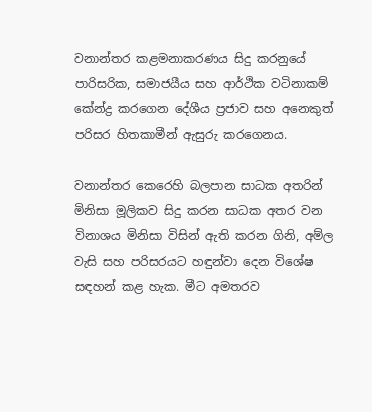වනාන්තර කළමනාකරණය සිදු කරනුයේ පාරිසරික, සමාජයීය සහ ආර්ථික වටිනාකම් කේන්ද්‍ර කරගෙන දේශීය ප්‍රජාව සහ අනෙකුත් පරිසර හිතකාමීන් ඇසුරු කරගෙනය.

වනාන්තර කෙරෙහි බලපාන සාධක අතරින් මිනිසා මූලිකව සිදු කරන සාධක අතර වන විනාශය මිනිසා විසින් ඇති කරන ගිනි, අම්ල වැසි සහ පරිසරයට හඳුන්වා දෙන විශේෂ සඳහන් කළ හැක. මීට අමතරව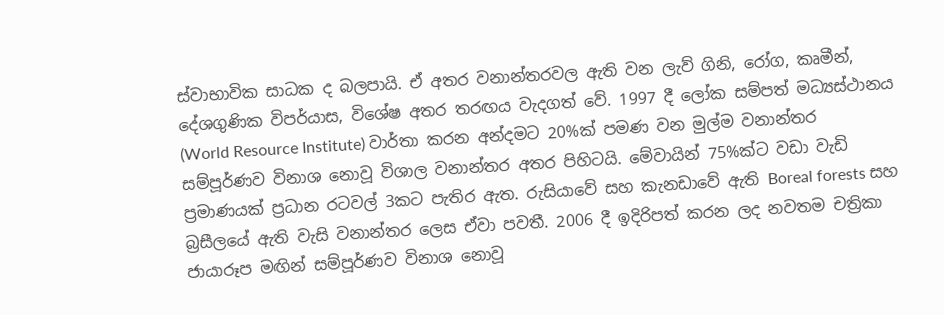ස්වාභාවික සාධක ද බලපායි. ඒ අතර වනාන්තරවල ඇති වන ලැව් ගිනි, රෝග, කෘමීන්, දේශගුණික විපර්යාස, විශේෂ අතර තරඟය වැදගත් වේ. 1997 දී ලෝක සම්පත් මධ්‍යස්ථානය (World Resource Institute) වාර්තා කරන අන්දමට 20%ක් පමණ වන මුල්ම වනාන්තර සම්පූර්ණව විනාශ නොවූ විශාල වනාන්තර අතර පිහිටයි. මේවායින් 75%ක්ට වඩා වැඩි ප්‍රමාණයක් ප්‍රධාන රටවල් 3කට පැතිර ඇත. රුසියාවේ සහ කැනඩාවේ ඇති Boreal forests සහ බ්‍රසීලයේ ඇති වැසි වනාන්තර ලෙස ඒවා පවතී. 2006 දී ඉදිරිපත් කරන ලද නවතම චත්‍රිකා ජායාරූප මඟින් සම්පූර්ණව විනාශ නොවූ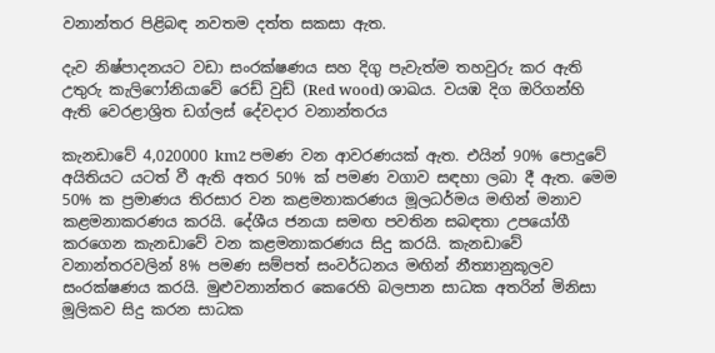වනාන්තර පිළිබඳ නවතම දත්ත සකසා ඇත.

දැව නිෂ්පාදනයට වඩා සංරක්ෂණය සහ දිගු පැවැත්ම තහවුරු කර ඇති උතුරු කැලිෆෝනියාවේ රෙඩ් වුඩ් (Red wood) ශාඛය. වයඹ දිග ඔරිගන්හි ඇති වෙරළාශ්‍රිත ඩග්ලස් දේවදාර වනාන්තරය

කැනඩාවේ 4,020000 km2 පමණ වන ආවරණයක් ඇත. එයින් 90% පොදුවේ අයිතියට යටත් වී ඇති අතර 50% ක් පමණ වගාව සඳහා ලබා දී ඇත. මෙම 50% ක ප්‍රමාණය තිරසාර වන කළමනාකරණය මූලධර්මය මඟින් මනාව කළමනාකරණය කරයි. දේශීය ජනයා සමඟ පවතින සබඳතා උපයෝගී කරගෙන කැනඩාවේ වන කළමනාකරණය සිදු කරයි. කැනඩාවේ වනාන්තරවලින් 8% පමණ සම්පත් සංවර්ධනය මඟින් නීත්‍යානුකූලව සංරක්ෂණය කරයි. මුළුවනාන්තර කෙරෙහි බලපාන සාධක අතරින් මිනිසා මූලිකව සිදු කරන සාධක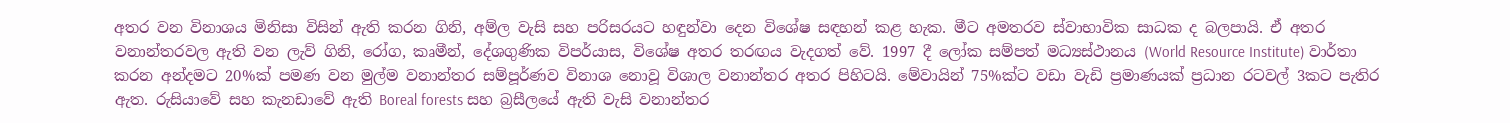අතර වන විනාශය මිනිසා විසින් ඇති කරන ගිනි, අම්ල වැසි සහ පරිසරයට හඳුන්වා දෙන විශේෂ සඳහන් කළ හැක. මීට අමතරව ස්වාභාවික සාධක ද බලපායි. ඒ අතර වනාන්තරවල ඇති වන ලැව් ගිනි, රෝග, කෘමීන්, දේශගුණික විපර්යාස, විශේෂ අතර තරඟය වැදගත් වේ. 1997 දී ලෝක සම්පත් මධ්‍යස්ථානය (World Resource Institute) වාර්තා කරන අන්දමට 20%ක් පමණ වන මුල්ම වනාන්තර සම්පූර්ණව විනාශ නොවූ විශාල වනාන්තර අතර පිහිටයි. මේවායින් 75%ක්ට වඩා වැඩි ප්‍රමාණයක් ප්‍රධාන රටවල් 3කට පැතිර ඇත. රුසියාවේ සහ කැනඩාවේ ඇති Boreal forests සහ බ්‍රසීලයේ ඇති වැසි වනාන්තර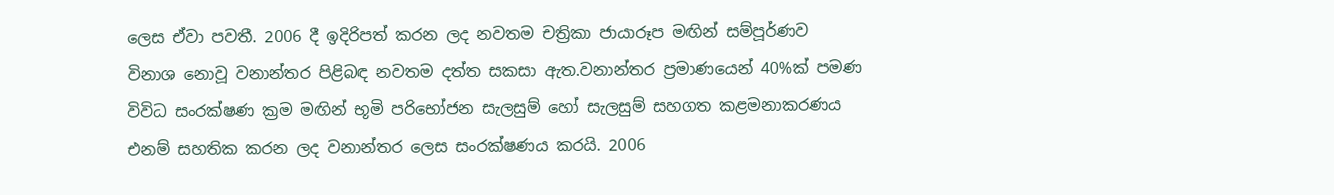ලෙස ඒවා පවතී. 2006 දී ඉදිරිපත් කරන ලද නවතම චත්‍රිකා ජායාරූප මඟින් සම්පූර්ණව විනාශ නොවූ වනාන්තර පිළිබඳ නවතම දත්ත සකසා ඇත.වනාන්තර ප්‍රමාණයෙන් 40%ක් පමණ විවිධ සංරක්ෂණ ක්‍රම මඟින් භූමි ප‍රිභෝජන සැලසුම් හෝ සැලසුම් සහගත කළමනාකරණය එනම් සහතික කරන ලද වනාන්තර ලෙස සංරක්ෂණය කරයි. 2006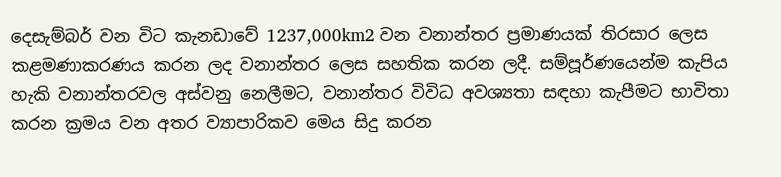දෙසැම්බර් වන විට කැනඩාවේ 1237,000km2 වන වනාන්තර ප්‍රමාණයක් තිරසාර ලෙස කළමණාකරණය කරන ලද වනාන්තර ලෙස සහතික කරන ලදී. සම්පූර්ණයෙන්ම කැපිය හැකි වනාන්තරවල අස්වනු නෙලීමට, වනාන්තර විවිධ අවශ්‍යතා සඳහා කැපීමට භාවිතා කරන ක්‍රමය වන අතර ව්‍යාපාරිකව මෙය සිදු කරන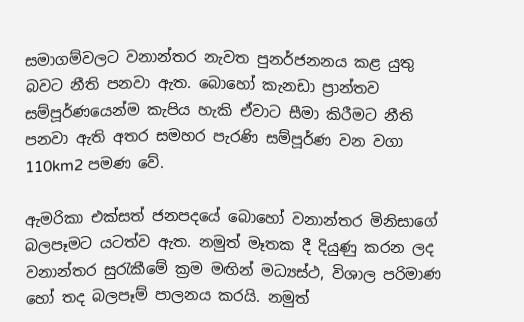සමාගම්වලට වනාන්තර නැවත පුනර්ජනනය කළ යුතු බවට නීති පනවා ඇත. බොහෝ කැනඩා ප්‍රාන්තව සම්පූර්ණයෙන්ම කැපිය හැකි ඒවාට සීමා කිරීමට නීති පනවා ඇති අතර සමහර පැරණි සම්පූර්ණ වන වගා 110km2 පමණ වේ.

ඇමරිකා එක්සත් ජනපදයේ බොහෝ වනාන්තර මිනිසාගේ බලපෑමට යටත්ව ඇත. නමුත් මෑතක දී දියුණු කරන ලද වනාන්තර සුරැකීමේ ක්‍රම මඟින් මධ්‍යස්ථ, විශාල පරිමාණ හෝ තද බලපෑම් පාලනය කරයි. නමුත්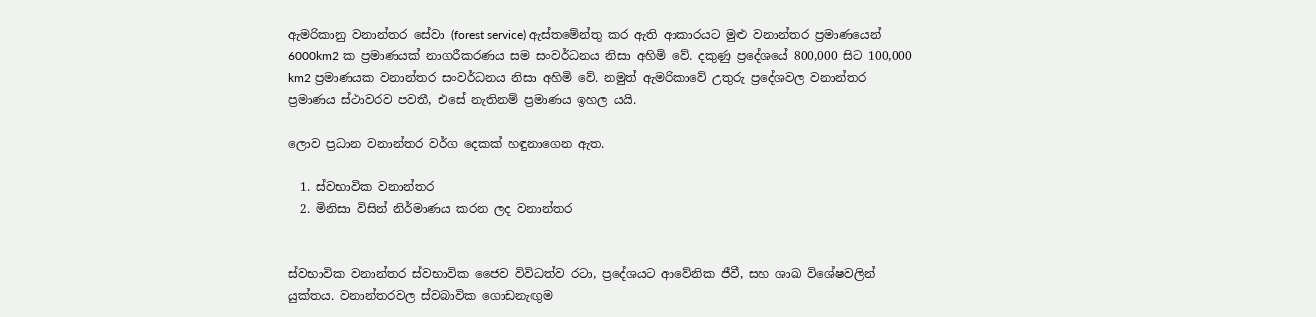ඇමරිකානු වනාන්තර සේවා (forest service) ඇස්තමේන්තු කර ඇති ආකාරයට මුළු වනාන්තර ප්‍රමාණයෙන් 6000km2 ක ප්‍රමාණයක් නාගරීකරණය සම සංවර්ධනය නිසා අහිමි වේ. දකුණු ප්‍රදේශයේ 800,000 සිට 100,000 km2 ප්‍රමාණයක වනාන්තර සංවර්ධනය නිසා අහිමි වේ. නමුත් ඇමරිකාවේ උතුරු ප්‍රදේශවල වනාන්තර ප්‍රමාණය ස්ථාවරව පවතී, එසේ නැතිනම් ප්‍රමාණය ඉහල යයි.

ලොව ප්‍රධාන වනාන්තර ‍වර්ග දෙකක් හඳුනාගෙන ඇත.

  1. ස්වභාවික වනාන්තර
  2. මිනිසා විසින් නිර්මාණය කරන ලද වනාන්තර


ස්වභාවික වනාන්තර ස්වභාවික ජෛව විවිධත්ව රටා, ප්‍රදේශයට ආවේනික ජීවී, සහ ශාඛ විශේෂවලින් යුක්තය. වනාන්තරවල ස්වබාවික ගොඩනැඟුම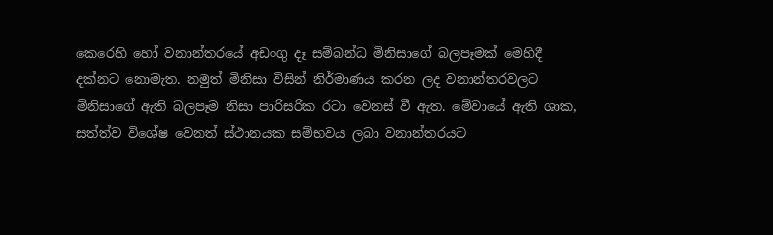කෙරෙහි හෝ වනාන්තරයේ අඩංගු දෑ සම්බන්ධ මිනිසාගේ බලපෑමක් මෙහිදී දක්නට නොමැත. නමුත් මිනිසා විසින් නිර්මාණය කරන ලද වනාන්තරවලට මිනිසාගේ ඇති බලපෑම නිසා පාරිසරික රටා වෙනස් වී ඇත. මේවායේ ඇති ශාක, සත්ත්ව විශේෂ වෙනත් ස්ථානයක සම්භවය ලබා වනාන්තරයට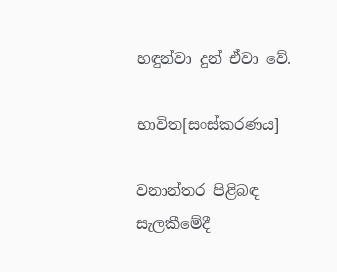හඳුන්වා දුන් ඒවා වේ.

භාවිත[සංස්කරණය]

වනාන්තර පිළිබඳ සැලකීමේදී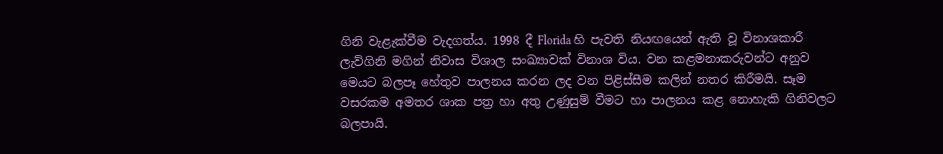ගිනි වැළැක්වීම වැදගත්ය. 1998 දී Florida හි පැවති නියඟයෙන් ඇති වූ විනාශකාරී ලැව්ගිනි මගින් නිවාස විශාල සංඛ්‍යාවක් විනාශ විය. වන කළමනාකරුවන්ට අනුව මෙයට බලපෑ හේතුව පාලනය කරන ලද වන පිළිස්සීම කලින් නතර කිරීමයි. සෑම වසරකම අමතර ශාක පත්‍ර හා අතු උණුසුම් වීමට හා පාලනය කළ නොහැකි ගිනිවලට බලපායි.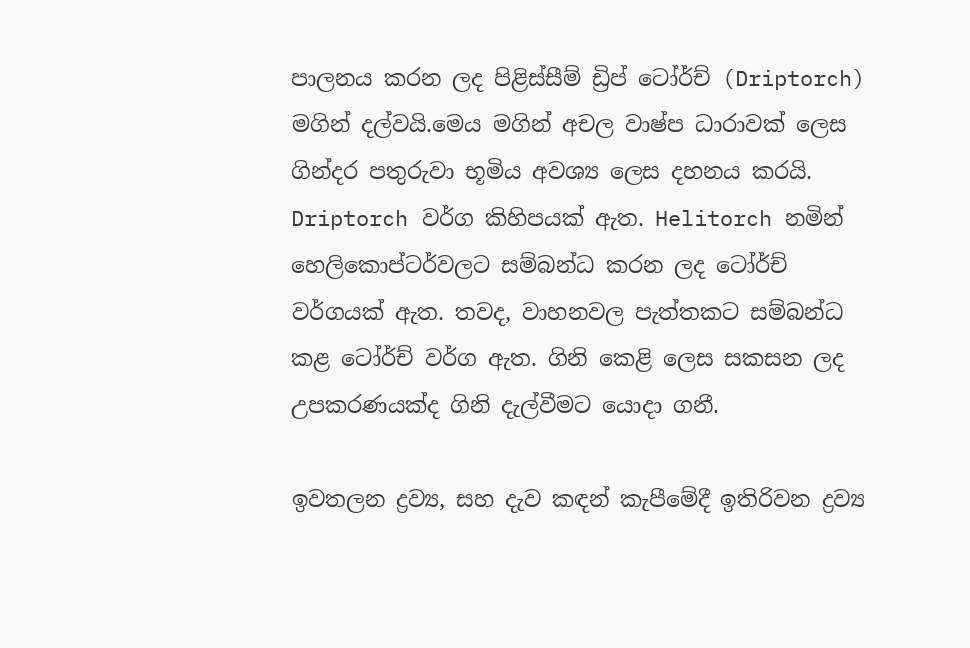පාලනය කරන ලද පිළිස්සීම් ඩ්‍රිප් ටෝර්ච් (Driptorch) මගින් දල්වයි.මෙය මගින් අචල වාෂ්ප ධාරාවක් ලෙස ගින්දර පතුරුවා භූමිය අවශ්‍ය ලෙස දහනය කරයි. Driptorch වර්ග කිහිපයක් ඇත‍. Helitorch නමින් හෙලිකොප්ටර්වලට සම්බන්ධ කරන ලද ටෝර්ච් වර්ගයක් ඇත. තවද, වාහනවල පැත්තකට සම්බන්ධ කළ ටෝර්ච් වර්ග ඇත. ගිනි කෙළි ලෙස සකසන ලද උපකරණයක්ද ගිනි දැල්වීමට යොදා ගනී.

ඉවතලන ද්‍රව්‍ය, සහ දැව කඳන් කැපීමේදී ඉතිරිවන ද්‍රව්‍ය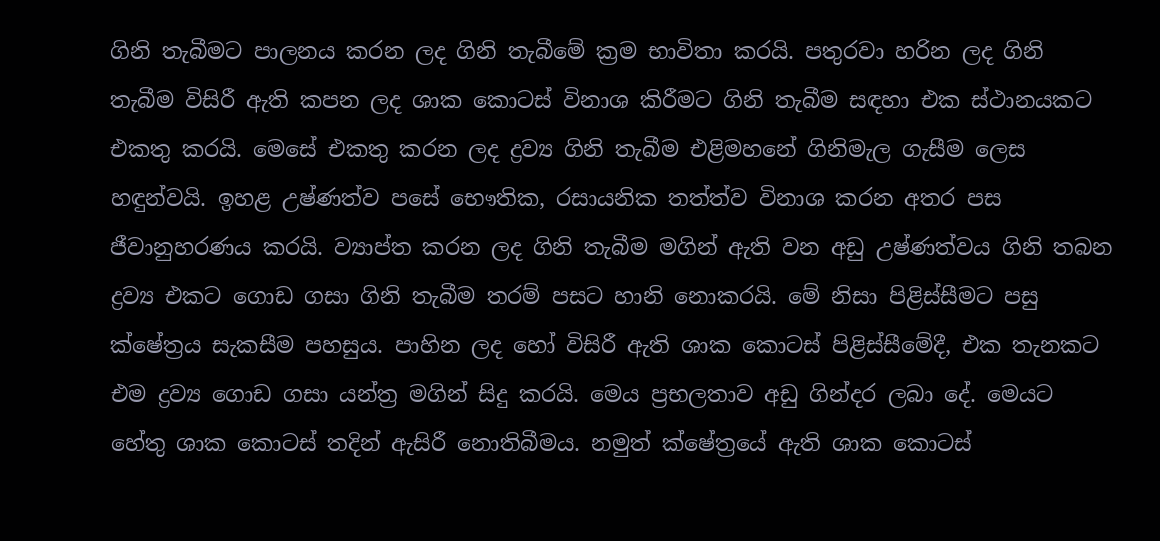ගිනි තැබීමට පාලනය කරන ලද ගිනි තැබීමේ ක්‍රම භාවිතා කරයි. පතුරවා හරින ලද ගිනි තැබීම විසිරී ඇති කපන ලද ශාක කොටස් විනාශ කිරීමට ගිනි තැබීම සඳහා එක ස්ථානයකට එකතු කරයි. මෙසේ එකතු කරන ලද ද්‍රව්‍ය ගිනි තැබීම එළිමහනේ ගිනිමැල ගැසීම ලෙස හඳුන්වයි. ඉහළ උෂ්ණත්ව පසේ භෞතික, රසායනික තත්ත්ව විනාශ කරන අතර පස ජීවානුහරණය කරයි. ව්‍යාප්ත කරන ලද ගිනි තැබීම මගින් ඇති වන අඩු උෂ්ණත්වය ගිනි තබන ද්‍රව්‍ය එකට ගොඩ ගසා ගිනි තැබීම තරම් පසට හානි නොකරයි. මේ නිසා පිළිස්සීමට පසු ක්ෂේත්‍රය සැකසීම පහසුය. පාහින ලද හෝ විසිරී ඇති ශාක කොටස් පිළිස්සීමේදී, එක තැනකට එම ද්‍රව්‍ය ගොඩ ගසා යන්ත්‍ර මගින් සිදු කරයි. මෙය ප්‍රභලතාව අඩු ගින්දර ලබා දේ. මෙයට හේතු ශාක කොටස් තදින් ඇසිරී නොතිබීමය. නමුත් ක්ෂේත්‍රයේ ඇති ශාක කොටස්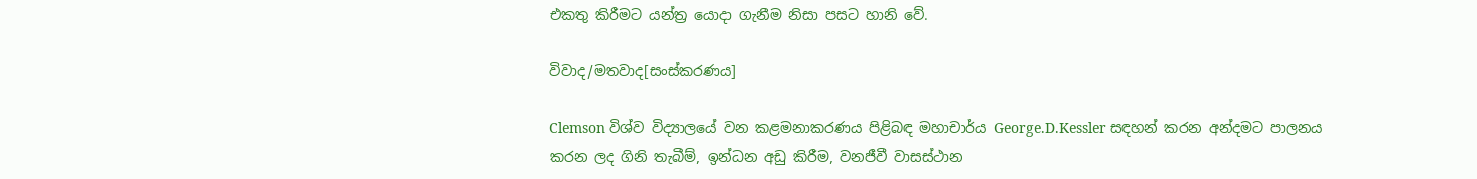එකතු කිරීමට යන්ත්‍ර යොදා ගැනීම නිසා පසට හානි වේ.

විවාද/මතවාද[සංස්කරණය]

Clemson විශ්ව විද්‍යාලයේ වන කළමනාකරණය පිළිබඳ මහාචාර්ය George.D.Kessler සඳහන් කරන අන්දමට පාලනය කරන ලද ගිනි තැබීම්, ඉන්ධන අඩු කිරීම, වනජීවී වාසස්ථාන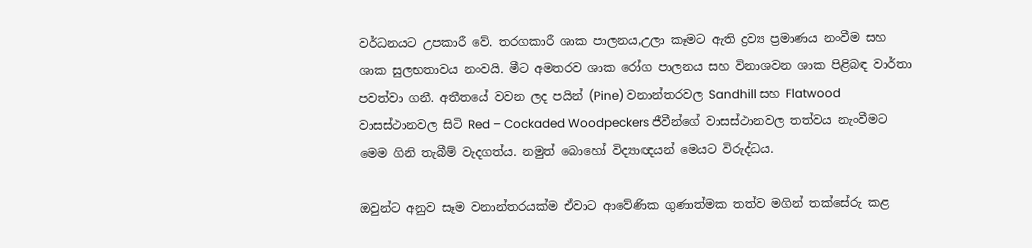වර්ධනයට උපකාරී වේ. තරගකාරී ශාක පාලනය,උලා කෑමට ඇති ද්‍රව්‍ය ප්‍රමාණය නංවීම සහ ශාක සුලභතාවය නංවයි. මීට අමතරව ශාක රෝග පාලනය සහ විනාශවන ශාක පිළිබඳ වාර්තා පවත්වා ගනී. අතීතයේ වවන ලද පයින් (Pine) වනාන්තරවල Sandhill සහ Flatwood වාසස්ථානවල සිටි Red – Cockaded Woodpeckers ජීවීන්ගේ වාසස්ථානවල තත්වය නැංවීමට මෙම ගිනි තැබීම් වැදගත්ය. නමුත් බොහෝ විද්‍යාඥයන් මෙයට විරුද්ධය.

ඔවුන්ට අනුව සෑම වනාන්තරයක්ම ඒවාට ආවේණික ගුණාත්මක තත්ව මගින් තක්සේරු කළ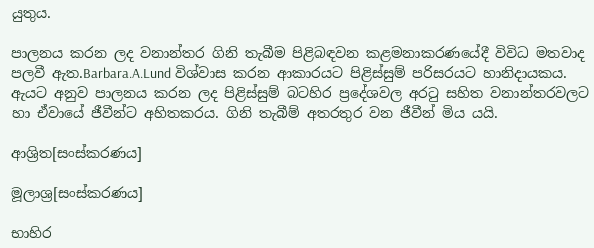යුතුය.

පාලනය කරන ලද වනාන්තර ගිනි තැබීම පිළිබඳවන කළමනාකරණයේදී විවිධ මතවාද පලවී ඇත.Barbara.A.Lund විශ්වාස කරන ආකාරයට පිළිස්සුම් පරිසරයට හානිදායකය. ඇයට අනුව පාලනය කරන ලද පිළිස්සුම් බටහිර ප්‍රදේශවල අරටු සහිත වනාන්තරවලට හා ඒවායේ ජීවීන්ට අහිතකරය. ගිනි තැබීම් අතරතුර වන ජීවීන් මිය යයි.

ආශ්‍රිත[සංස්කරණය]

මූලාශ්‍ර[සංස්කරණය]

භාහිර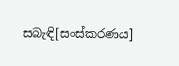සබැඳි[සංස්කරණය]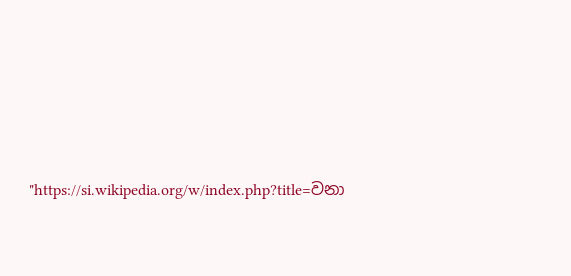"https://si.wikipedia.org/w/index.php?title=වනා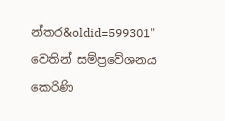න්තර&oldid=599301" වෙතින් සම්ප්‍රවේශනය කෙරිණි